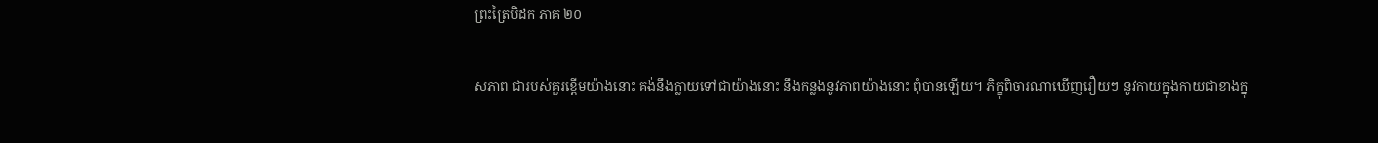ព្រះត្រៃបិដក ភាគ ២០

សភាព ជារបស់គួរខ្ពើមយ៉ាងនោះ គង់នឹងក្លាយទៅជាយ៉ាងនោះ នឹងកន្លងនូវភាពយ៉ាងនោះ ពុំបានឡើយ។ ភិក្ខុពិចារណាឃើញរឿយៗ នូវកាយក្នុងកាយជាខាងក្នុ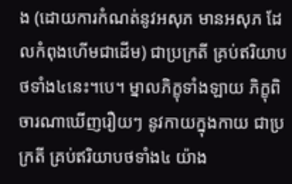ង (ដោយការកំណត់នូវអសុភ មានអសុភ ដែលកំពុងហើមជាដើម) ជាប្រក្រតី គ្រប់ឥរិយាបថទាំង៤នេះ។បេ។ ម្នាលភិក្ខុទាំងឡាយ ភិក្ខុពិចារណាឃើញរឿយៗ នូវកាយក្នុងកាយ ជាប្រក្រតី គ្រប់ឥរិយាបថទាំង៤ យ៉ាង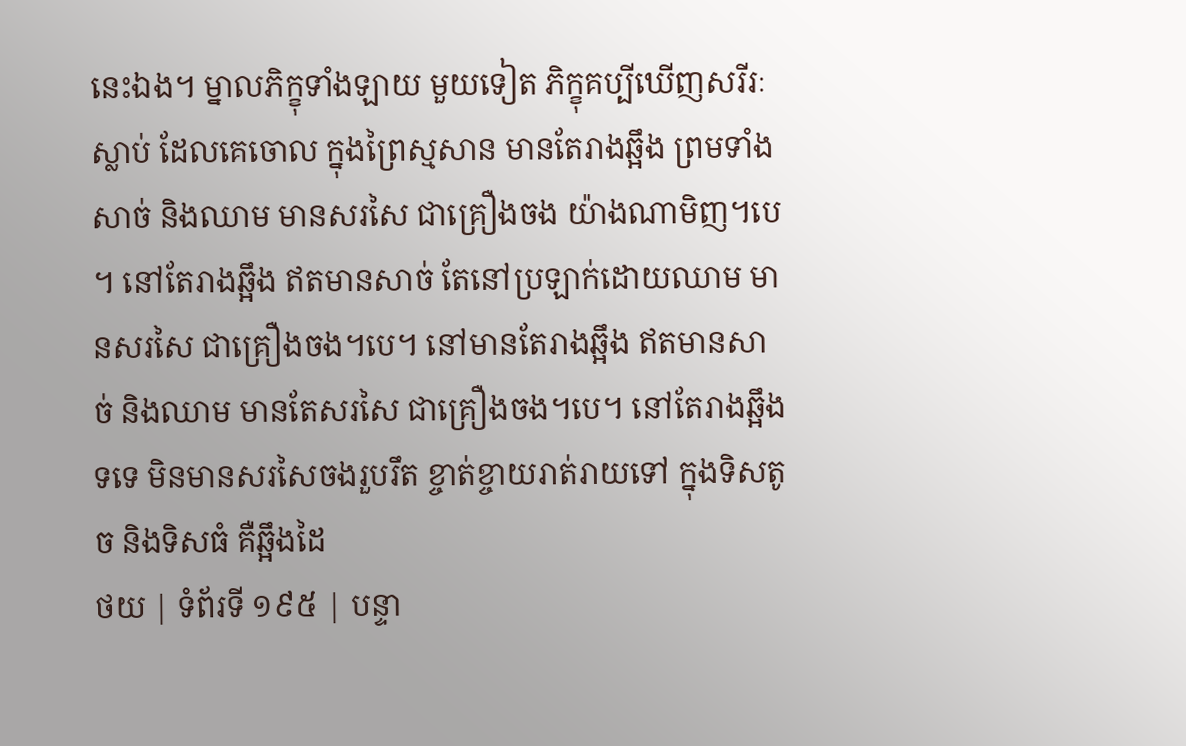នេះឯង។ ម្នាលភិក្ខុទាំងឡាយ មួយទៀត ភិក្ខុគប្បីឃើញសរីរៈស្លាប់ ដែលគេចោល ក្នុងព្រៃស្មសាន មានតែរាងឆ្អឹង ព្រមទាំងសាច់ និងឈាម មានសរសៃ ជាគ្រឿងចង យ៉ាងណាមិញ។បេ។ នៅតែរាងឆ្អឹង ឥតមានសាច់ តែនៅប្រឡាក់ដោយឈាម មានសរសៃ ជាគ្រឿងចង។បេ។ នៅមានតែរាងឆ្អឹង ឥតមានសាច់ និងឈាម មានតែសរសៃ ជាគ្រឿងចង។បេ។ នៅតែរាងឆ្អឹងទទេ មិនមានសរសៃចងរួបរឹត ខ្ចាត់ខ្ចាយរាត់រាយទៅ ក្នុងទិសតូច និងទិសធំ គឺឆ្អឹងដៃ
ថយ | ទំព័រទី ១៩៥ | បន្ទា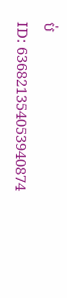ប់
ID: 636821354053940874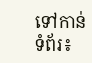ទៅកាន់ទំព័រ៖